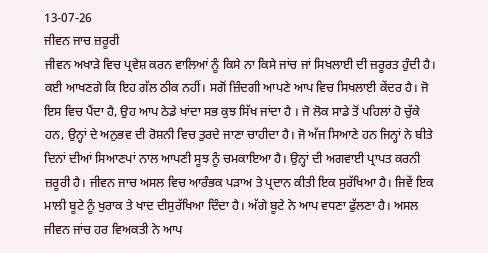13-07-26
ਜੀਵਨ ਜਾਚ ਜ਼ਰੂਰੀ
ਜੀਵਨ ਅਖਾੜੇ ਵਿਚ ਪ੍ਰਵੇਸ਼ ਕਰਨ ਵਾਲਿਆਂ ਨੂੰ ਕਿਸੇ ਨਾ ਕਿਸੇ ਜਾਂਚ ਜਾਂ ਸਿਖਲਾਈ ਦੀ ਜ਼ਰੂਰਤ ਹੁੰਦੀ ਹੈ। ਕਈ ਆਖਣਗੇ ਕਿ ਇਹ ਗੱਲ ਠੀਕ ਨਹੀਂ। ਸਗੋਂ ਜ਼ਿੰਦਗੀ ਆਪਣੇ ਆਪ ਵਿਚ ਸਿਖਲਾਈ ਕੇਂਦਰ ਹੈ। ਜੋ ਇਸ ਵਿਚ ਪੈਂਦਾ ਹੈ, ਉਹ ਆਪ ਠੇਡੇ ਖਾਂਦਾ ਸਭ ਕੁਝ ਸਿੱਖ ਜਾਂਦਾ ਹੈ । ਜੋ ਲੋਕ ਸਾਡੇ ਤੋਂ ਪਹਿਲਾਂ ਹੋ ਚੁੱਕੇ ਹਨ, ਉਨ੍ਹਾਂ ਦੇ ਅਨੁਭਵ ਦੀ ਰੋਸ਼ਨੀ ਵਿਚ ਤੁਰਦੇ ਜਾਣਾ ਚਾਹੀਦਾ ਹੈ। ਜੋ ਅੱਜ ਸਿਆਣੇ ਹਨ ਜਿਨ੍ਹਾਂ ਨੇ ਬੀਤੇ ਦਿਨਾਂ ਦੀਆਂ ਸਿਆਣਪਾਂ ਨਾਲ ਆਪਣੀ ਸੂਝ ਨੂੰ ਚਮਕਾਇਆ ਹੈ। ਉਨ੍ਹਾਂ ਦੀ ਅਗਵਾਈ ਪ੍ਰਾਪਤ ਕਰਨੀ ਜ਼ਰੂਰੀ ਹੈ। ਜੀਵਨ ਜਾਚ ਅਸਲ ਵਿਚ ਆਰੰਭਕ ਪੜਾਅ ਤੇ ਪ੍ਰਦਾਨ ਕੀਤੀ ਇਕ ਸੁਰੱਖਿਆ ਹੈ। ਜਿਵੇਂ ਇਕ ਮਾਲੀ ਬੂਟੇ ਨੂੰ ਖੁਰਾਕ ਤੇ ਖਾਦ ਦੀਸੁਰੱਖਿਆ ਦਿੰਦਾ ਹੈ। ਅੱਗੇ ਬੂਟੇ ਨੇ ਆਪ ਵਧਣਾ ਫੁੱਲਣਾ ਹੈ। ਅਸਲ ਜੀਵਨ ਜਾਂਚ ਹਰ ਵਿਅਕਤੀ ਨੇ ਆਪ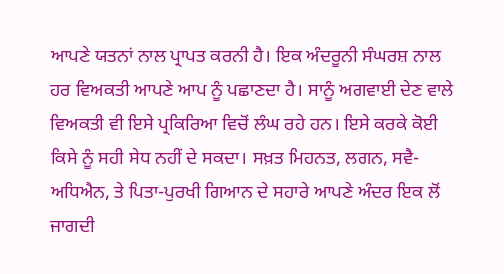ਆਪਣੇ ਯਤਨਾਂ ਨਾਲ ਪ੍ਰਾਪਤ ਕਰਨੀ ਹੈ। ਇਕ ਅੰਦਰੂਨੀ ਸੰਘਰਸ਼ ਨਾਲ ਹਰ ਵਿਅਕਤੀ ਆਪਣੇ ਆਪ ਨੂੰ ਪਛਾਣਦਾ ਹੈ। ਸਾਨੂੰ ਅਗਵਾਈ ਦੇਣ ਵਾਲੇ ਵਿਅਕਤੀ ਵੀ ਇਸੇ ਪ੍ਰਕਿਰਿਆ ਵਿਚੋਂ ਲੰਘ ਰਹੇ ਹਨ। ਇਸੇ ਕਰਕੇ ਕੋਈ ਕਿਸੇ ਨੂੰ ਸਹੀ ਸੇਧ ਨਹੀਂ ਦੇ ਸਕਦਾ। ਸਖ਼ਤ ਮਿਹਨਤ, ਲਗਨ, ਸਵੈ- ਅਧਿਐਨ, ਤੇ ਪਿਤਾ-ਪੁਰਖੀ ਗਿਆਨ ਦੇ ਸਹਾਰੇ ਆਪਣੇ ਅੰਦਰ ਇਕ ਲੋਂ ਜਾਗਦੀ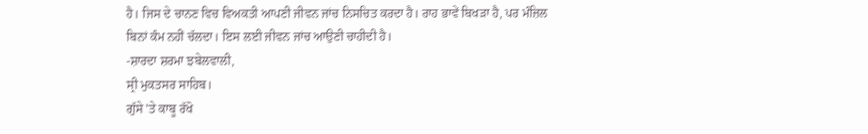ਹੈ। ਜਿਸ ਦੇ ਚਾਨਣ ਵਿਚ ਵਿਅਕਤੀ ਆਪਣੀ ਜੀਵਨ ਜਾਂਚ ਨਿਸਚਿਤ ਕਰਦਾ ਹੈ। ਰਾਹ ਭਾਵੇਂ ਬਿਖੜਾ ਹੈ, ਪਰ ਮੰਜ਼ਿਲ ਬਿਨਾਂ ਕੰਮ ਨਹੀਂ ਚੱਲਦਾ। ਇਸ ਲਈ ਜੀਵਨ ਜਾਂਚ ਆਉਣੀ ਚਾਹੀਦੀ ਹੈ।
-ਸ਼ਾਰਦਾ ਸ਼ਰਮਾ ਝਬੇਲਵਾਲੀ,
ਸ੍ਰੀ ਮੁਕਤਸਰ ਸਾਹਿਬ।
ਗੁੱਸੇ 'ਤੇ ਕਾਬੂ ਰੱਖੋ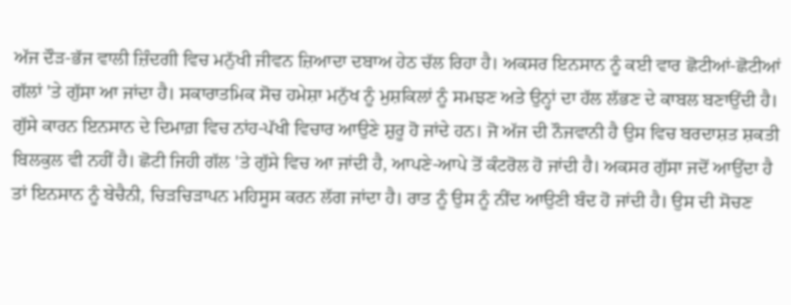ਅੱਜ ਦੌੜ-ਭੱਜ ਵਾਲੀ ਜ਼ਿੰਦਗੀ ਵਿਚ ਮਨੁੱਖੀ ਜੀਵਨ ਜ਼ਿਆਦਾ ਦਬਾਅ ਹੇਠ ਚੱਲ ਰਿਹਾ ਹੈ। ਅਕਸਰ ਇਨਸਾਨ ਨੂੰ ਕਈ ਵਾਰ ਛੋਟੀਆਂ-ਛੋਟੀਆਂ ਗੱਲਾਂ 'ਤੇ ਗੁੱਸਾ ਆ ਜਾਂਦਾ ਹੈ। ਸਕਾਰਾਤਮਿਕ ਸੋਚ ਹਮੇਸ਼ਾ ਮਨੁੱਖ ਨੂੰ ਮੁਸ਼ਕਿਲਾਂ ਨੂੰ ਸਮਝਣ ਅਤੇ ਉਨ੍ਹਾਂ ਦਾ ਹੱਲ ਲੱਭਣ ਦੇ ਕਾਬਲ ਬਣਾਉਂਦੀ ਹੈ। ਗੁੱਸੇ ਕਾਰਨ ਇਨਸਾਨ ਦੇ ਦਿਮਾਗ਼ ਵਿਚ ਨਾਂਹ-ਪੱਖੀ ਵਿਚਾਰ ਆਉਣੇ ਸ਼ੁਰੂ ਹੋ ਜਾਂਦੇ ਹਨ। ਜੋ ਅੱਜ ਦੀ ਨੌਜਵਾਨੀ ਹੈ ਉਸ ਵਿਚ ਬਰਦਾਸ਼ਤ ਸ਼ਕਤੀ ਬਿਲਕੁਲ ਵੀ ਨਹੀਂ ਹੈ। ਛੋਟੀ ਜਿਹੀ ਗੱਲ 'ਤੇ ਗੁੱਸੇ ਵਿਚ ਆ ਜਾਂਦੀ ਹੈ, ਆਪਣੇ-ਆਪੇ ਤੋਂ ਕੰਟਰੋਲ ਹੋ ਜਾਂਦੀ ਹੈ। ਅਕਸਰ ਗੁੱਸਾ ਜਦੋਂ ਆਉਂਦਾ ਹੈ ਤਾਂ ਇਨਸਾਨ ਨੂੰ ਬੇਚੈਨੀ, ਚਿੜਚਿੜਾਪਨ ਮਹਿਸੂਸ ਕਰਨ ਲੱਗ ਜਾਂਦਾ ਹੈ। ਰਾਤ ਨੂੰ ਉਸ ਨੂੰ ਨੀਂਦ ਆਉਣੀ ਬੰਦ ਹੋ ਜਾਂਦੀ ਹੈ। ਉਸ ਦੀ ਸੋਚਣ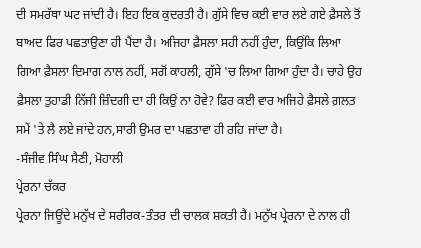ਦੀ ਸਮਰੱਥਾ ਘਟ ਜਾਂਦੀ ਹੈ। ਇਹ ਇਕ ਕੁਦਰਤੀ ਹੈ। ਗੁੱਸੇ ਵਿਚ ਕਈ ਵਾਰ ਲਏ ਗਏ ਫ਼ੈਸਲੇ ਤੋਂ ਬਾਅਦ ਫਿਰ ਪਛਤਾਉਣਾ ਹੀ ਪੈਂਦਾ ਹੈ। ਅਜਿਹਾ ਫ਼ੈਸਲਾ ਸਹੀ ਨਹੀਂ ਹੁੰਦਾ, ਕਿਉਂਕਿ ਲਿਆ ਗਿਆ ਫ਼ੈਸਲਾ ਦਿਮਾਗ ਨਾਲ ਨਹੀਂ, ਸਗੋਂ ਕਾਹਲੀ, ਗੁੱਸੇ 'ਚ ਲਿਆ ਗਿਆ ਹੁੰਦਾ ਹੈ। ਚਾਹੇ ਉਹ ਫ਼ੈਸਲਾ ਤੁਹਾਡੀ ਨਿੱਜੀ ਜ਼ਿੰਦਗੀ ਦਾ ਹੀ ਕਿਉਂ ਨਾ ਹੋਵੇ? ਫਿਰ ਕਈ ਵਾਰ ਅਜਿਹੇ ਫ਼ੈਸਲੇ ਗ਼ਲਤ ਸਮੇਂ 'ਤੇ ਲੈ ਲਏ ਜਾਂਦੇ ਹਨ,ਸਾਰੀ ਉਮਰ ਦਾ ਪਛਤਾਵਾ ਹੀ ਰਹਿ ਜਾਂਦਾ ਹੈ।
-ਸੰਜੀਵ ਸਿੰਘ ਸੈਣੀ, ਮੋਹਾਲੀ
ਪ੍ਰੇਰਨਾ ਚੱਕਰ
ਪ੍ਰੇਰਨਾ ਜਿਊਂਦੇ ਮਨੁੱਖ ਦੇ ਸਰੀਰਕ-ਤੰਤਰ ਦੀ ਚਾਲਕ ਸ਼ਕਤੀ ਹੈ। ਮਨੁੱਖ ਪ੍ਰੇਰਨਾ ਦੇ ਨਾਲ ਹੀ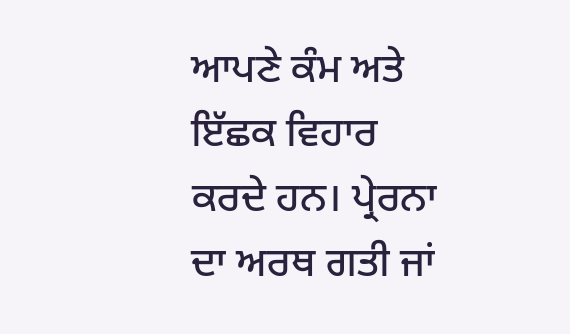ਆਪਣੇ ਕੰਮ ਅਤੇ ਇੱਛਕ ਵਿਹਾਰ ਕਰਦੇ ਹਨ। ਪ੍ਰੇਰਨਾ ਦਾ ਅਰਥ ਗਤੀ ਜਾਂ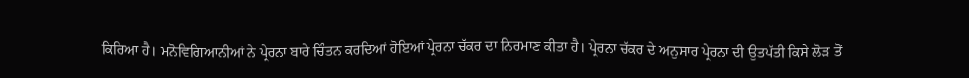ਕਿਰਿਆ ਹੈ। ਮਨੋਵਿਗਿਆਨੀਆਂ ਨੇ ਪ੍ਰੇਰਨਾ ਬਾਰੇ ਚਿੰਤਨ ਕਰਦਿਆਂ ਹੋਇਆਂ ਪ੍ਰੇਰਨਾ ਚੱਕਰ ਦਾ ਨਿਰਮਾਣ ਕੀਤਾ ਹੈ। ਪ੍ਰੇਰਨਾ ਚੱਕਰ ਦੇ ਅਨੁਸਾਰ ਪ੍ਰੇਰਨਾ ਦੀ ਉਤਪੱਤੀ ਕਿਸੇ ਲੋੜ ਤੋਂ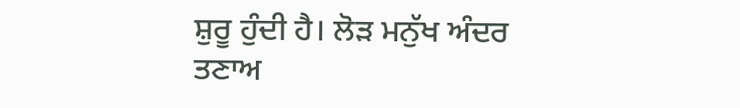ਸ਼ੁਰੂ ਹੁੰਦੀ ਹੈ। ਲੋੜ ਮਨੁੱਖ ਅੰਦਰ ਤਣਾਅ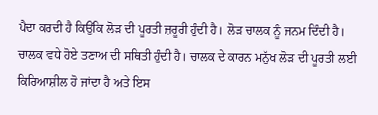ਪੈਦਾ ਕਰਦੀ ਹੈ ਕਿਉਂਕਿ ਲੋੜ ਦੀ ਪੂਰਤੀ ਜ਼ਰੂਰੀ ਹੁੰਦੀ ਹੈ। ਲੋੜ ਚਾਲਕ ਨੂੰ ਜਨਮ ਦਿੰਦੀ ਹੈ। ਚਾਲਕ ਵਧੇ ਹੋਏ ਤਣਾਅ ਦੀ ਸਥਿਤੀ ਹੁੰਦੀ ਹੈ। ਚਾਲਕ ਦੇ ਕਾਰਨ ਮਨੁੱਖ ਲੋੜ ਦੀ ਪੂਰਤੀ ਲਈ ਕਿਰਿਆਸ਼ੀਲ ਹੋ ਜਾਂਦਾ ਹੈ ਅਤੇ ਇਸ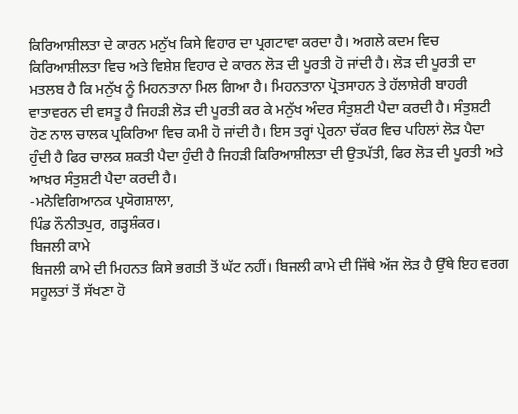ਕਿਰਿਆਸ਼ੀਲਤਾ ਦੇ ਕਾਰਨ ਮਨੁੱਖ ਕਿਸੇ ਵਿਹਾਰ ਦਾ ਪ੍ਰਗਟਾਵਾ ਕਰਦਾ ਹੈ। ਅਗਲੇ ਕਦਮ ਵਿਚ ਕਿਰਿਆਸ਼ੀਲਤਾ ਵਿਚ ਅਤੇ ਵਿਸ਼ੇਸ਼ ਵਿਹਾਰ ਦੇ ਕਾਰਨ ਲੋੜ ਦੀ ਪੂਰਤੀ ਹੋ ਜਾਂਦੀ ਹੈ। ਲੋੜ ਦੀ ਪੂਰਤੀ ਦਾ ਮਤਲਬ ਹੈ ਕਿ ਮਨੁੱਖ ਨੂੰ ਮਿਹਨਤਾਨਾ ਮਿਲ ਗਿਆ ਹੈ। ਮਿਹਨਤਾਨਾ ਪ੍ਰੋਤਸਾਹਨ ਤੇ ਹੱਲਾਸ਼ੇਰੀ ਬਾਹਰੀ ਵਾਤਾਵਰਨ ਦੀ ਵਸਤੂ ਹੈ ਜਿਹੜੀ ਲੋੜ ਦੀ ਪੂਰਤੀ ਕਰ ਕੇ ਮਨੁੱਖ ਅੰਦਰ ਸੰਤੁਸ਼ਟੀ ਪੈਦਾ ਕਰਦੀ ਹੈ। ਸੰਤੁਸ਼ਟੀ ਹੋਣ ਨਾਲ ਚਾਲਕ ਪ੍ਰਕਿਰਿਆ ਵਿਚ ਕਮੀ ਹੋ ਜਾਂਦੀ ਹੈ। ਇਸ ਤਰ੍ਹਾਂ ਪ੍ਰੇਰਨਾ ਚੱਕਰ ਵਿਚ ਪਹਿਲਾਂ ਲੋੜ ਪੈਦਾ ਹੁੰਦੀ ਹੈ ਫਿਰ ਚਾਲਕ ਸ਼ਕਤੀ ਪੈਦਾ ਹੁੰਦੀ ਹੈ ਜਿਹੜੀ ਕਿਰਿਆਸ਼ੀਲਤਾ ਦੀ ਉਤਪੱਤੀ, ਫਿਰ ਲੋੜ ਦੀ ਪੂਰਤੀ ਅਤੇ ਆਖ਼ਰ ਸੰਤੁਸ਼ਟੀ ਪੈਦਾ ਕਰਦੀ ਹੈ।
-ਮਨੋਵਿਗਿਆਨਕ ਪ੍ਰਯੋਗਸ਼ਾਲਾ,
ਪਿੰਡ ਨੌਨੀਤਪੁਰ, ਗੜ੍ਹਸ਼ੰਕਰ।
ਬਿਜਲੀ ਕਾਮੇ
ਬਿਜਲੀ ਕਾਮੇ ਦੀ ਮਿਹਨਤ ਕਿਸੇ ਭਗਤੀ ਤੋਂ ਘੱਟ ਨਹੀਂ। ਬਿਜਲੀ ਕਾਮੇ ਦੀ ਜਿੱਥੇ ਅੱਜ ਲੋੜ ਹੈ ਉੱਥੇ ਇਹ ਵਰਗ ਸਹੂਲਤਾਂ ਤੋਂ ਸੱਖਣਾ ਹੋ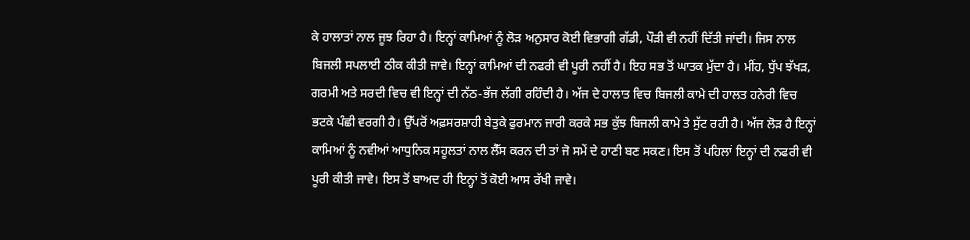ਕੇ ਹਾਲਾਤਾਂ ਨਾਲ ਜੂਝ ਰਿਹਾ ਹੈ। ਇਨ੍ਹਾਂ ਕਾਮਿਆਂ ਨੂੰ ਲੋੜ ਅਨੁਸਾਰ ਕੋਈ ਵਿਭਾਗੀ ਗੱਡੀ, ਪੌੜੀ ਵੀ ਨਹੀਂ ਦਿੱਤੀ ਜਾਂਦੀ। ਜਿਸ ਨਾਲ ਬਿਜਲੀ ਸਪਲਾਈ ਠੀਕ ਕੀਤੀ ਜਾਵੇ। ਇਨ੍ਹਾਂ ਕਾਮਿਆਂ ਦੀ ਨਫਰੀ ਵੀ ਪੂਰੀ ਨਹੀਂ ਹੈ। ਇਹ ਸਭ ਤੋਂ ਘਾਤਕ ਮੁੱਦਾ ਹੈ। ਮੀਂਹ, ਧੁੱਪ ਝੱਖੜ, ਗਰਮੀ ਅਤੇ ਸਰਦੀ ਵਿਚ ਵੀ ਇਨ੍ਹਾਂ ਦੀ ਨੱਠ-ਭੱਜ ਲੱਗੀ ਰਹਿੰਦੀ ਹੈ। ਅੱਜ ਦੇ ਹਾਲਾਤ ਵਿਚ ਬਿਜਲੀ ਕਾਮੇ ਦੀ ਹਾਲਤ ਹਨੇਰੀ ਵਿਚ ਭਟਕੇ ਪੰਛੀ ਵਰਗੀ ਹੈ। ਉੱਪਰੋਂ ਅਫ਼ਸਰਸ਼ਾਹੀ ਬੇਤੁਕੇ ਫੁਰਮਾਨ ਜਾਰੀ ਕਰਕੇ ਸਭ ਕੁੱਝ ਬਿਜਲੀ ਕਾਮੇ ਤੇ ਸੁੱਟ ਰਹੀ ਹੈ। ਅੱਜ ਲੋੜ ਹੈ ਇਨ੍ਹਾਂ ਕਾਮਿਆਂ ਨੂੰ ਨਵੀਆਂ ਆਧੁਨਿਕ ਸਹੂਲਤਾਂ ਨਾਲ ਲੈੱਸ ਕਰਨ ਦੀ ਤਾਂ ਜੋ ਸਮੇਂ ਦੇ ਹਾਣੀ ਬਣ ਸਕਣ। ਇਸ ਤੋਂ ਪਹਿਲਾਂ ਇਨ੍ਹਾਂ ਦੀ ਨਫਰੀ ਵੀ ਪੂਰੀ ਕੀਤੀ ਜਾਵੇ। ਇਸ ਤੋਂ ਬਾਅਦ ਹੀ ਇਨ੍ਹਾਂ ਤੋਂ ਕੋਈ ਆਸ ਰੱਖੀ ਜਾਵੇ।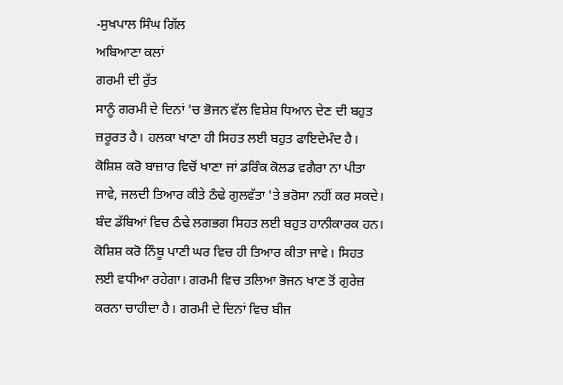-ਸੁਖਪਾਲ ਸਿੰਘ ਗਿੱਲ
ਅਬਿਆਣਾ ਕਲਾਂ
ਗਰਮੀ ਦੀ ਰੁੱਤ
ਸਾਨੂੰ ਗਰਮੀ ਦੇ ਦਿਨਾਂ 'ਚ ਭੋਜਨ ਵੱਲ ਵਿਸ਼ੇਸ਼ ਧਿਆਨ ਦੇਣ ਦੀ ਬਹੁਤ ਜ਼ਰੂਰਤ ਹੈ। ਹਲਕਾ ਖਾਣਾ ਹੀ ਸਿਹਤ ਲਈ ਬਹੁਤ ਫਾਇਦੇਮੰਦ ਹੈ। ਕੋਸ਼ਿਸ਼ ਕਰੋ ਬਾਜ਼ਾਰ ਵਿਚੋਂ ਖਾਣਾ ਜਾਂ ਡਰਿੰਕ ਕੋਲਡ ਵਗੈਰਾ ਨਾ ਪੀਤਾ ਜਾਵੇ, ਜਲਦੀ ਤਿਆਰ ਕੀਤੇ ਠੰਢੇ ਗੁਲਵੱਤਾ 'ਤੇ ਭਰੋਸਾ ਨਹੀਂ ਕਰ ਸਕਦੇ। ਬੰਦ ਡੱਬਿਆਂ ਵਿਚ ਠੰਢੇ ਲਗਭਗ ਸਿਹਤ ਲਈ ਬਹੁਤ ਹਾਨੀਕਾਰਕ ਹਨ। ਕੋਸ਼ਿਸ਼ ਕਰੋ ਨਿੰਬੂ ਪਾਣੀ ਘਰ ਵਿਚ ਹੀ ਤਿਆਰ ਕੀਤਾ ਜਾਵੇ। ਸਿਹਤ ਲਈ ਵਧੀਆ ਰਹੇਗਾ। ਗਰਮੀ ਵਿਚ ਤਲਿਆ ਭੋਜਨ ਖਾਣ ਤੋਂ ਗੁਰੇਜ਼ ਕਰਨਾ ਚਾਹੀਦਾ ਹੈ। ਗਰਮੀ ਦੇ ਦਿਨਾਂ ਵਿਚ ਬੀਜ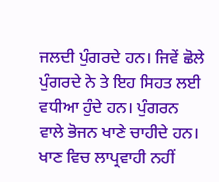ਜਲਦੀ ਪੁੰਗਰਦੇ ਹਨ। ਜਿਵੇਂ ਛੋਲੇ ਪੁੰਗਰਦੇ ਨੇ ਤੇ ਇਹ ਸਿਹਤ ਲਈ ਵਧੀਆ ਹੁੰਦੇ ਹਨ। ਪੁੰਗਰਨ ਵਾਲੇ ਭੋਜਨ ਖਾਣੇ ਚਾਹੀਦੇ ਹਨ। ਖਾਣ ਵਿਚ ਲਾਪ੍ਰਵਾਹੀ ਨਹੀਂ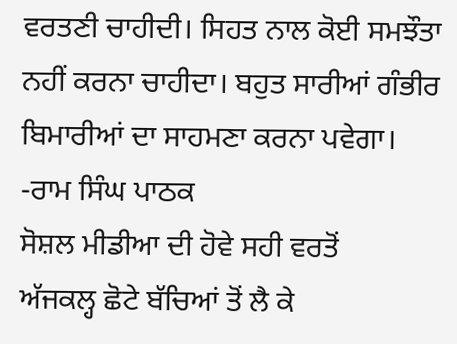ਵਰਤਣੀ ਚਾਹੀਦੀ। ਸਿਹਤ ਨਾਲ ਕੋਈ ਸਮਝੌਤਾ ਨਹੀਂ ਕਰਨਾ ਚਾਹੀਦਾ। ਬਹੁਤ ਸਾਰੀਆਂ ਗੰਭੀਰ ਬਿਮਾਰੀਆਂ ਦਾ ਸਾਹਮਣਾ ਕਰਨਾ ਪਵੇਗਾ।
-ਰਾਮ ਸਿੰਘ ਪਾਠਕ
ਸੋਸ਼ਲ ਮੀਡੀਆ ਦੀ ਹੋਵੇ ਸਹੀ ਵਰਤੋਂ
ਅੱਜਕਲ੍ਹ ਛੋਟੇ ਬੱਚਿਆਂ ਤੋਂ ਲੈ ਕੇ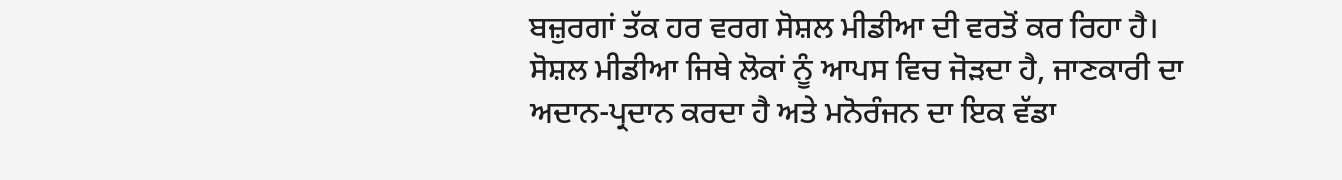ਬਜ਼ੁਰਗਾਂ ਤੱਕ ਹਰ ਵਰਗ ਸੋਸ਼ਲ ਮੀਡੀਆ ਦੀ ਵਰਤੋਂ ਕਰ ਰਿਹਾ ਹੈ। ਸੋਸ਼ਲ ਮੀਡੀਆ ਜਿਥੇ ਲੋਕਾਂ ਨੂੰ ਆਪਸ ਵਿਚ ਜੋੜਦਾ ਹੈ, ਜਾਣਕਾਰੀ ਦਾ ਅਦਾਨ-ਪ੍ਰਦਾਨ ਕਰਦਾ ਹੈ ਅਤੇ ਮਨੋਰੰਜਨ ਦਾ ਇਕ ਵੱਡਾ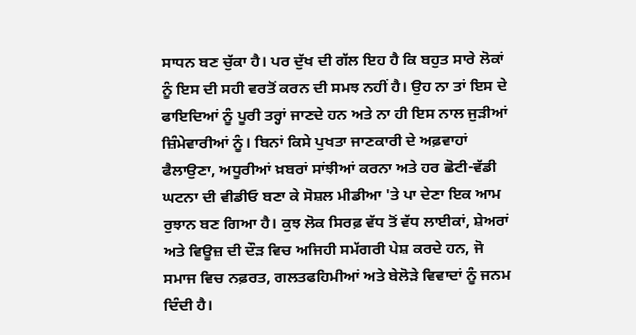ਸਾਧਨ ਬਣ ਚੁੱਕਾ ਹੈ। ਪਰ ਦੁੱਖ ਦੀ ਗੱਲ ਇਹ ਹੈ ਕਿ ਬਹੁਤ ਸਾਰੇ ਲੋਕਾਂ ਨੂੰ ਇਸ ਦੀ ਸਹੀ ਵਰਤੋਂ ਕਰਨ ਦੀ ਸਮਝ ਨਹੀਂ ਹੈ। ਉਹ ਨਾ ਤਾਂ ਇਸ ਦੇ ਫਾਇਦਿਆਂ ਨੂੰ ਪੂਰੀ ਤਰ੍ਹਾਂ ਜਾਣਦੇ ਹਨ ਅਤੇ ਨਾ ਹੀ ਇਸ ਨਾਲ ਜੁੜੀਆਂ ਜ਼ਿੰਮੇਵਾਰੀਆਂ ਨੂੰ। ਬਿਨਾਂ ਕਿਸੇ ਪੁਖਤਾ ਜਾਣਕਾਰੀ ਦੇ ਅਫ਼ਵਾਹਾਂ ਫੈਲਾਉਣਾ, ਅਧੂਰੀਆਂ ਖ਼ਬਰਾਂ ਸਾਂਝੀਆਂ ਕਰਨਾ ਅਤੇ ਹਰ ਛੋਟੀ-ਵੱਡੀ ਘਟਨਾ ਦੀ ਵੀਡੀਓ ਬਣਾ ਕੇ ਸੋਸ਼ਲ ਮੀਡੀਆ 'ਤੇ ਪਾ ਦੇਣਾ ਇਕ ਆਮ ਰੁਝਾਨ ਬਣ ਗਿਆ ਹੈ। ਕੁਝ ਲੋਕ ਸਿਰਫ਼ ਵੱਧ ਤੋਂ ਵੱਧ ਲਾਈਕਾਂ, ਸ਼ੇਅਰਾਂ ਅਤੇ ਵਿਊਜ਼ ਦੀ ਦੌੜ ਵਿਚ ਅਜਿਹੀ ਸਮੱਗਰੀ ਪੇਸ਼ ਕਰਦੇ ਹਨ, ਜੋ ਸਮਾਜ ਵਿਚ ਨਫ਼ਰਤ, ਗਲਤਫਹਿਮੀਆਂ ਅਤੇ ਬੇਲੋੜੇ ਵਿਵਾਦਾਂ ਨੂੰ ਜਨਮ ਦਿੰਦੀ ਹੈ।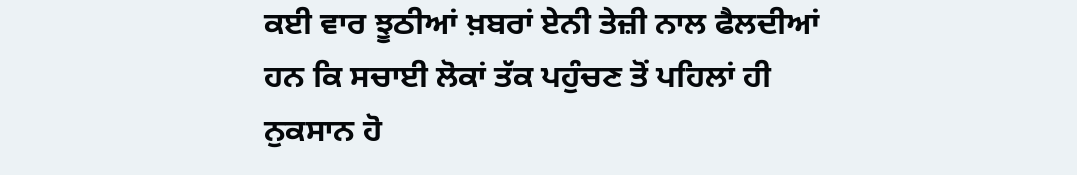ਕਈ ਵਾਰ ਝੂਠੀਆਂ ਖ਼ਬਰਾਂ ਏਨੀ ਤੇਜ਼ੀ ਨਾਲ ਫੈਲਦੀਆਂ ਹਨ ਕਿ ਸਚਾਈ ਲੋਕਾਂ ਤੱਕ ਪਹੁੰਚਣ ਤੋਂ ਪਹਿਲਾਂ ਹੀ ਨੁਕਸਾਨ ਹੋ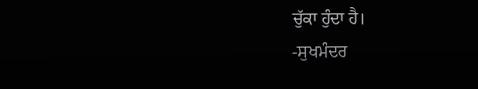ਚੁੱਕਾ ਹੁੰਦਾ ਹੈ।
-ਸੁਖਮੰਦਰ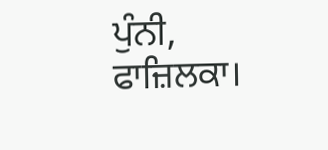ਪੁੰਨੀ, ਫਾਜ਼ਿਲਕਾ।